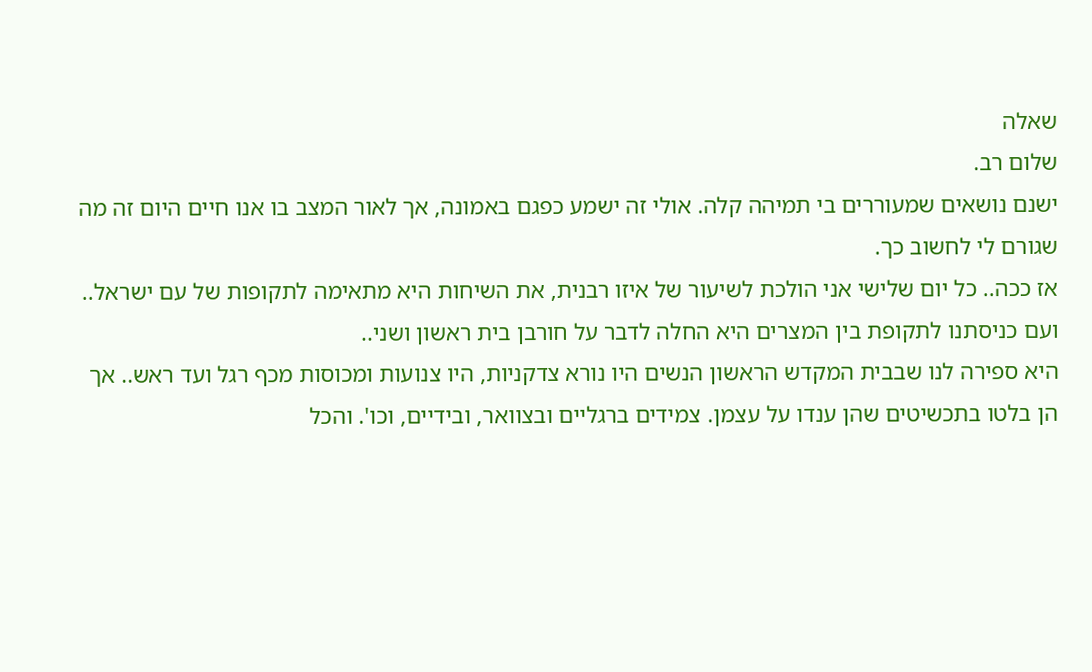שאלה
שלום רב.
ישנם נושאים שמעוררים בי תמיהה קלה. אולי זה ישמע כפגם באמונה, אך לאור המצב בו אנו חיים היום זה מה שגורם לי לחשוב כך.
אז ככה.. כל יום שלישי אני הולכת לשיעור של איזו רבנית, את השיחות היא מתאימה לתקופות של עם ישראל.. ועם כניסתנו לתקופת בין המצרים היא החלה לדבר על חורבן בית ראשון ושני..
היא ספירה לנו שבבית המקדש הראשון הנשים היו נורא צדקניות, היו צנועות ומכוסות מכף רגל ועד ראש.. אך הן בלטו בתכשיטים שהן ענדו על עצמן. צמידים ברגליים ובצוואר, ובידיים, וכו'. והכל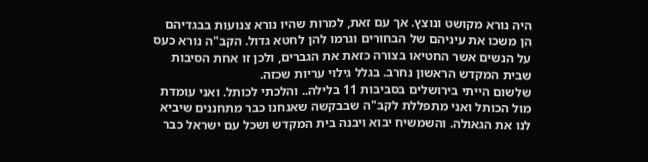היה נורא מקושט ונוצץ. אך עם זאת, למרות שהיו נורא צנועות בבגדיהם הן משכו את עיניהם של הבחורים וגרמו להן לחטא גדול. הקב"ה נורא כעס על הנשים אשר החטיאו בצורה כזאת את הגברים, ולכן זו אחת הסיבות שבית המקדש הראשון נחרב. בגלל גילוי עריות שכזה.
שלשום הייתי בירושלים בסביבות 11 בלילה.. והלכתי לכותל. ואני עומדת מול הכותל ואני מתפללת לקב"ה שבבקשה שאנחנו כבר מתחננים שיביא לנו את הגאולה. והשמשיח יבוא ויבנה בית המקדש ושכל עם ישראל כבר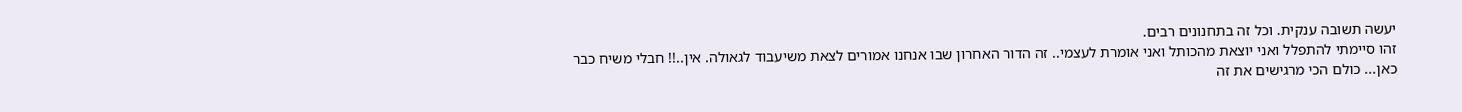יעשה תשובה ענקית. וכל זה בתחנונים רבים.
זהו סיימתי להתפלל ואני יוצאת מהכותל ואני אומרת לעצמי.. זה הדור האחרון שבו אנחנו אמורים לצאת משיעבוד לגאולה. אין..!! חבלי משיח כבר כאן... כולם הכי מרגישים את זה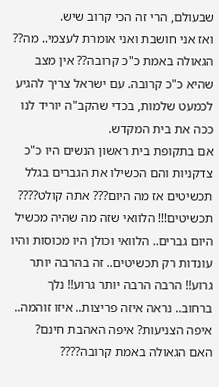שבעולם, הרי זה הכי קרוב שיש.
ואז אני חושבת ואני אומרת לעצמי.. מה?? הגאולה באמת כ"כ קרובה?? אין מצב שהיא כ"כ קרובה. עם ישראל צריך להגיע לכמעט שלמות, בכדי שהקב"ה יוריד לנו ככה את בית המקדש.
אם בתקופת בית ראשון הנשים היו כ"כ צדקניות והם הכשילו את הגברים בגלל תכשיטים אז מה היום??? אתה קולט???? תכשיטים!!! הלוואי שזה מה שהיה מכשיל היום גברים.. הלוואי וכולן היו מכוסות והיו עונדות רק תכשיטים.. זה בהרבה יותר גרוע!! הרבה הרבה יותר גרוע!! נלך ברחוב.. נראה איזה פריצות.. איזו זוהמה.. איפה הצניעות? איפה האהבת חינם?
האם הגאולה באמת קרובה????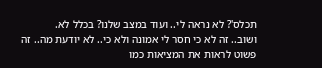תכלס'? לא נראה לי.. ועוד במצב שלנו? בכלל לא.
ושוב.. זה לא כי חסר לי אמונה ולא כי.. לא יודעת מה.. זה פשוט לראות את המציאות כמו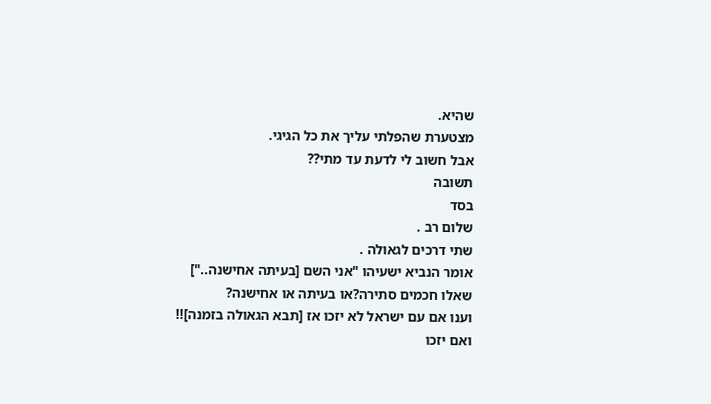שהיא.
מצטערת שהפלתי עליך את כל הגיגי.
אבל חשוב לי לדעת עד מתי??
תשובה
בסד
שלום רב .
שתי דרכים לגאולה .
אומר הנביא ישעיהו "אני השם [בעיתה אחישנה.."]
שאלו חכמים סתירה?או בעיתה או אחישנה?
וענו אם עם ישראל לא יזכו אז [תבא הגאולה בזמנה]!!
ואם יזכו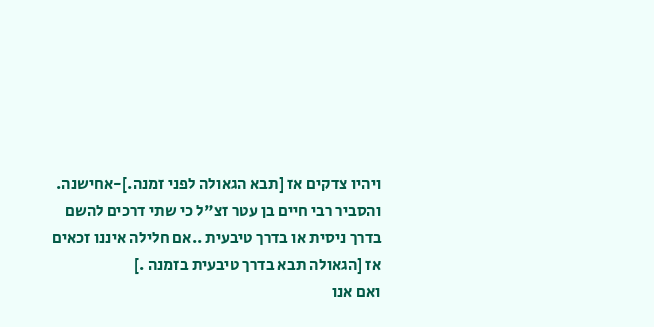ויהיו צדקים אז [תבא הגאולה לפני זמנה.]-אחישנה.
והסביר רבי חיים בן עטר זצ"ל כי שתי דרכים להשם בדרך ניסית או בדרך טיבעית ..אם חלילה איננו זכאים אז [הגאולה תבא בדרך טיבעית בזמנה .]
ואם אנו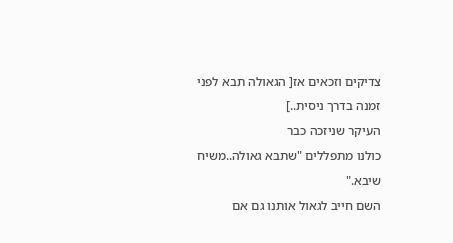צדיקים וזכאים אז[ הגאולה תבא לפני זמנה בדרך ניסית..]
העיקר שניזכה כבר
כולנו מתפללים "שתבא גאולה..משיח שיבא."
השם חייב לגאול אותנו גם אם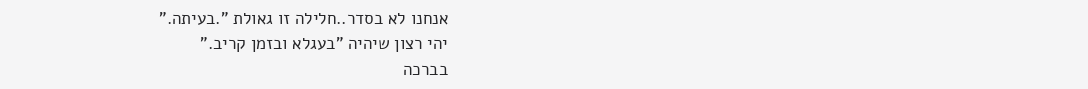אנחנו לא בסדר..חלילה זו גאולת ".בעיתה."
יהי רצון שיהיה "בעגלא ובזמן קריב."
בברכה